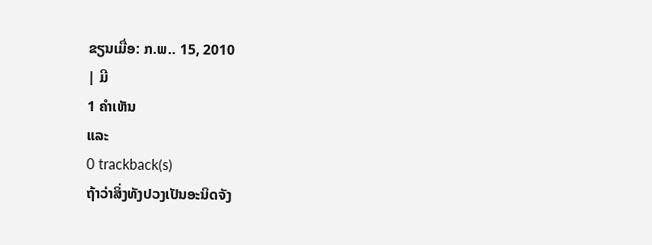ຂຽນເມື່ອ: ກ.ພ.. 15, 2010
| ມີ
1 ຄຳເຫັນ
ແລະ
0 trackback(s)
ຖ້າວ່າສິ່ງທັງປວງເປັນອະນິດຈັງ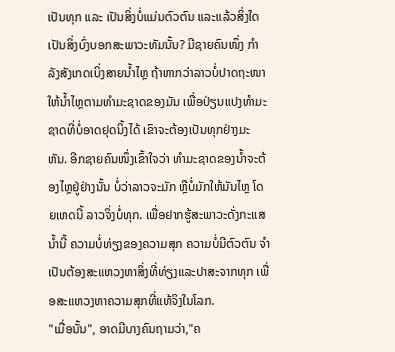ເປັນທຸກ ແລະ ເປັນສິ່ງບໍ່ແມ່ນຕົວຕົນ ແລະແລ້ວສິ່ງໃດເປັນສິ່ງບົ່ງບອກສະພາວະທັມນັ້ນ? ມີຊາຍຄົນໜຶ່ງ ກຳລັງສັງເກດເບິ່ງສາຍນ້ຳໄຫຼ ຖ້າຫາກວ່າລາວບໍ່ປາດຖະໜາໃຫ້ນ້ຳໄຫຼຕາມທຳມະຊາດຂອງມັນ ເພື່ອປ່ຽນແປງທຳມະຊາດທີ່ບໍ່ອາດຢຸດນິ້ງໄດ້ ເຂົາຈະຕ້ອງເປັນທຸກຢ່າງມະຫັນ. ອີກຊາຍຄົນໜຶ່ງເຂົ້າໃຈວ່າ ທຳມະຊາດຂອງນ້ຳຈະຕ້ອງໄຫຼຢູ່ຢ່າງນັ້ນ ບໍ່ວ່າລາວຈະມັກ ຫຼືບໍ່ມັກໃຫ້ມັນໄຫຼ ໂດຍເຫດນີ້ ລາວຈິ່ງບໍ່ທຸກ. ເພື່ອຢາກຮູ້ສະພາວະດັ່ງກະແສນ້ຳນີ້ ຄວາມບໍ່ທ່ຽງຂອງຄວາມສຸກ ຄວາມບໍ່ມີຕົວຕົນ ຈຳເປັນຕ້ອງສະແຫວງຫາສິ່ງທີ່ທ່ຽງແລະປາສະຈາກທຸກ ເພື່ອສະແຫວງຫາຄວາມສຸກທີ່ແທ້ຈິງໃນໂລກ.
"ເມື່ອນັ້ນ", ອາດມີບາງຄົນຖາມວ່າ,"ຄ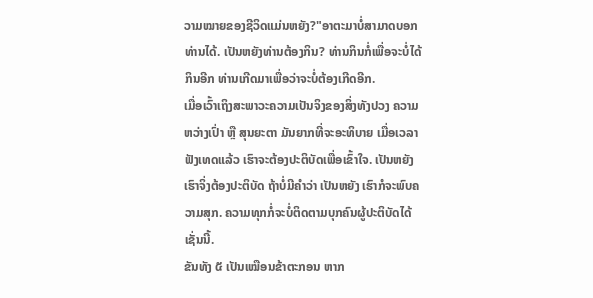ວາມໝາຍຂອງຊີວິດແມ່ນຫຍັງ?"ອາຕະມາບໍ່ສາມາດບອກທ່ານໄດ້. ເປັນຫຍັງທ່ານຕ້ອງກິນ? ທ່ານກິນກໍ່ເພື່ອຈະບໍ່ໄດ້ກິນອີກ ທ່ານເກີດມາເພື່ອວ່າຈະບໍ່ຕ້ອງເກີດອີກ.
ເມື່ອເວົ້າເຖິງສະພາວະຄວາມເປັນຈິງຂອງສິ່ງທັງປວງ ຄວາມຫວ່າງເປົ່າ ຫຼື ສຸນຍະຕາ ມັນຍາກທີ່ຈະອະທິບາຍ ເມື່ອເວລາຟັງເທດແລ້ວ ເຮົາຈະຕ້ອງປະຕິບັດເພື່ອເຂົ້າໃຈ. ເປັນຫຍັງເຮົາຈິ່ງຕ້ອງປະຕິບັດ ຖ້າບໍ່ມີຄຳວ່າ ເປັນຫຍັງ ເຮົາກໍຈະພົບຄວາມສຸກ. ຄວາມທຸກກໍ່ຈະບໍ່ຕິດຕາມບຸກຄົນຜູ້ປະຕິບັດໄດ້ເຊັ່ນນີ້.
ຂັນທັງ ໕ ເປັນເໝືອນຂ້າຕະກອນ ຫາກ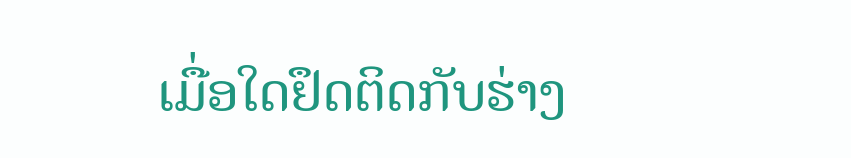ເມື່ອໃດຢຶດຕິດກັບຮ່າງ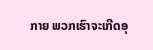ກາຍ ພວກເຮົາຈະເກີດອຸ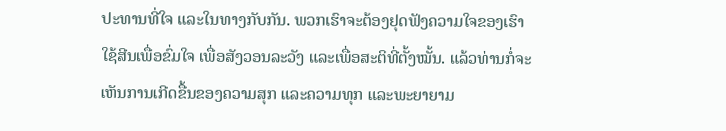ປະທານທີ່ໃຈ ແລະໃນທາງກັບກັນ. ພວກເຮົາຈະຕ້ອງຢຸດຟັງຄວາມໃຈຂອງເຮົາ ໃຊ້ສີນເພື່ອຂົ່ມໃຈ ເພື່ອສັງວອນລະວັງ ແລະເພື່ອສະຕິທີ່ຕັ້ງໝັ້ນ. ແລ້ວທ່ານກໍ່ຈະເຫັນການເກີດຂື້ນຂອງຄວາມສຸກ ແລະຄວາມທຸກ ແລະພະຍາຍາມ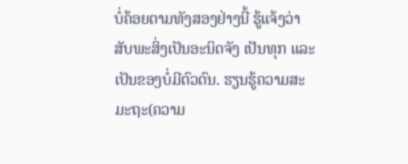ບໍ່ຄ້ອຍຕາມທັງສອງຢ່າງນີ້ ຮູ້ແຈ້ງວ່າ ສັບພະສິ່ງເປັນອະນິດຈັງ ເປັນທຸກ ແລະເປັນຂອງບໍ່ມີຕົວຕົນ. ຮຽນຮູ້ຄວາມສະມະຖະ(ຄວາມ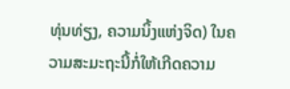ທຸ່ນທ່ຽງ, ຄວາມນິ້ງແຫ່ງຈິດ) ໃນຄວາມສະມະຖະນີ້ກໍ່ໃຫ້ເກີດຄວາມ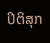ປິຕິສຸກ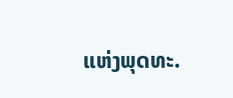ແຫ່ງພຸດທະ.